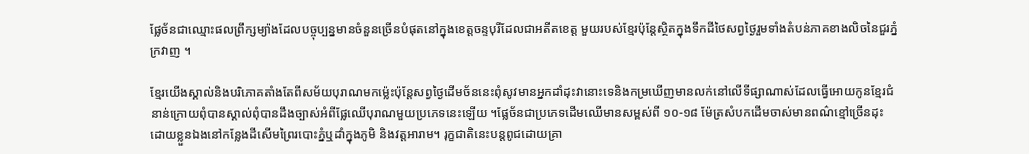ផ្លែច័នជាឈ្មោះផលព្រឹក្សម្យ៉ាងដែលបច្ចុប្បន្នមានចំនួនច្រើនបំផុតនៅក្នុងខេត្តចន្ទបុរីដែលជាអតីតខេត្ត មួយរបស់ខ្មែរប៉ុន្តែស្ថិតក្នុងទឹកដីថៃសព្វថ្ងៃរួមទាំងតំបន់ភាគខាងលិចនៃជួរភ្នំក្រវាញ ។

ខ្មែរយើងស្គាល់និងបរិភោគតាំងតែពីសម័យបុរាណមកម្ល៉េះប៉ុន្តែសព្វថ្ងៃដើមច័ននេះពុំសូវមានអ្នកដាំដុះវានោះទេនិងកម្រឃើញមានលក់នៅលើទីផ្សាណាស់ដែលធ្វើអោយកូនខ្មែរជំនាន់ក្រោយពុំបានស្គាល់ពុំបានដឹងច្បាស់អំពីផ្លែឈើបុរាណមួយប្រភេទនេះឡើយ ។ផ្លែច័នជាប្រភេទដើមឈើមានសម្ពស់ពី ១០-១៨ ម៉ែត្រសំបកដើមចាស់មានពណ៌ខ្មៅច្រើនដុះដោយខ្លួនឯងនៅកន្លែងដីសើមព្រៃរបោះភ្នំឬដាំក្នុងភូមិ និងវត្តអារាម។ រុក្ខជាតិនេះបន្តពូជដោយគ្រា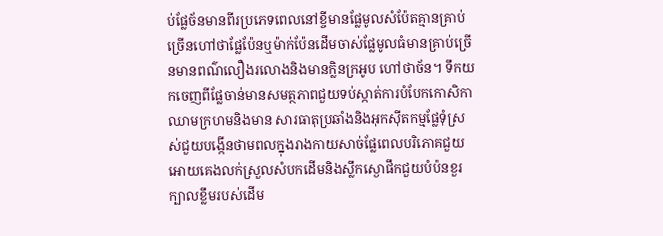ប់ផ្លែច័នមានពីរប្រភេទពេលនៅខ្ចីមានផ្លែមូលសំប៉ែតគ្មានគ្រាប់ ច្រើនហៅថាផ្លែប៉ែនឬម៉ាក់ប៉ែនដើមចាស់ផ្លែមូលធំមានគ្រាប់ច្រើនមានពណ៌លឿងរលោងនិងមានក្លិនក្រអូប ហៅថាច័ន។ ទឹកយកចេញពីផ្លែចាន់មានសមត្ថភាពជួយទប់ស្កាត់ការបំបែកកោសិកាឈាមក្រហមនិងមាន សារធាតុប្រឆាំងនិងអុកស៊ីតកម្មផ្លែទុំស្រស់ជួយបង្កើនថាមពលក្នុងរាងកាយសាច់ផ្លែពេលបរិភោគជួយអោយគេងលក់ស្រួលសំបកដើមនិងស្លឹកស្ងោផឹកជួយបំប៉នខួរក្បាលខ្លឹមរបស់ដើម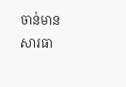ចាន់មានសារធា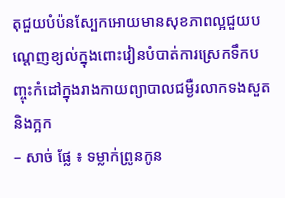តុជួយបំប៉នស្បែកអោយមានសុខភាពល្អជួយបណ្តេញខ្យល់ក្នុងពោះវៀនបំបាត់ការស្រេកទឹកបញ្ចុះកំដៅក្នុងរាងកាយព្យាបាលជម្ងឺរលាកទងសួតនិងក្អក
– សាច់ ផ្លែ ៖ ទម្លាក់ព្រូនកូន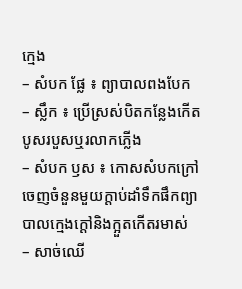ក្មេង
– សំបក ផ្លែ ៖ ព្យាបាលពងបែក
– ស្លឹក ៖ ប្រើស្រស់បិតកន្លែងកើតបូសរបួសឬរលាកភ្លើង
– សំបក ឫស ៖ កោសសំបកក្រៅចេញចំនួនមួយក្ដាប់ដាំទឹកផឹកព្យាបាលក្មេងក្ដៅនិងក្អួតកើតរមាស់
– សាច់ឈើ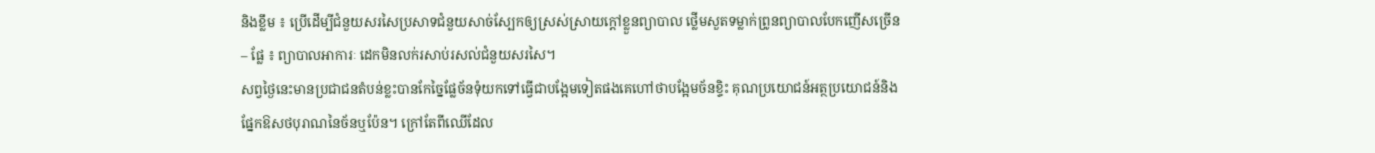និងខ្លឹម ៖ ប្រើដើម្បីជំនួយសរសៃប្រសាទជំនួយសាច់ស្បែកឲ្យស្រស់ស្រាយក្ដៅខ្លួនព្យាបាល ថ្លើមសួតទម្លាក់ព្រូនព្យាបាលបែកញើសច្រើន
– ផ្លែ ៖ ព្យាបាលអាការៈ ដេកមិនលក់រសាប់រសល់ជំនួយសរសៃ។
សព្វថ្ងៃនេះមានប្រជាជនតំបន់ខ្លះបានកែច្នៃផ្លែច័នទុំយកទៅធ្វើជាបង្អែមទៀតផងគេហៅថាបង្អែមច័នខ្ទិះ គុណប្រយោជន៍អត្ថប្រយោជន៍និងផ្នែកឱសថបុរាណនៃច័នឬប៉ែន។ ក្រៅតែពីឈើដែល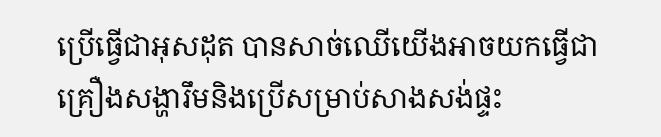ប្រើធ្វើជាអុសដុត បានសាច់ឈើយើងអាចយកធ្វើជាគ្រឿងសង្ហារឹមនិងប្រើសម្រាប់សាងសង់ផ្ទះ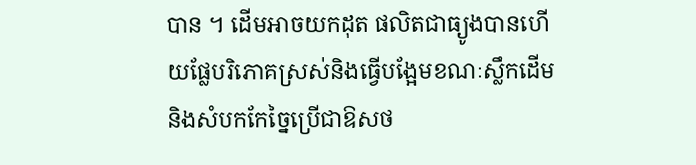បាន ។ ដើមអាចយកដុត ផលិតជាធ្យូងបានហើយផ្លែបរិភោគស្រស់និងធ្វើបង្អែមខណៈស្លឹកដើមនិងសំបកកែច្នៃប្រើជាឱសថ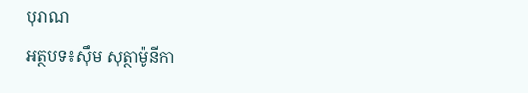បុរាណ
អត្ថបទ៖សុឹម សុត្ថាម៉ូនីកា